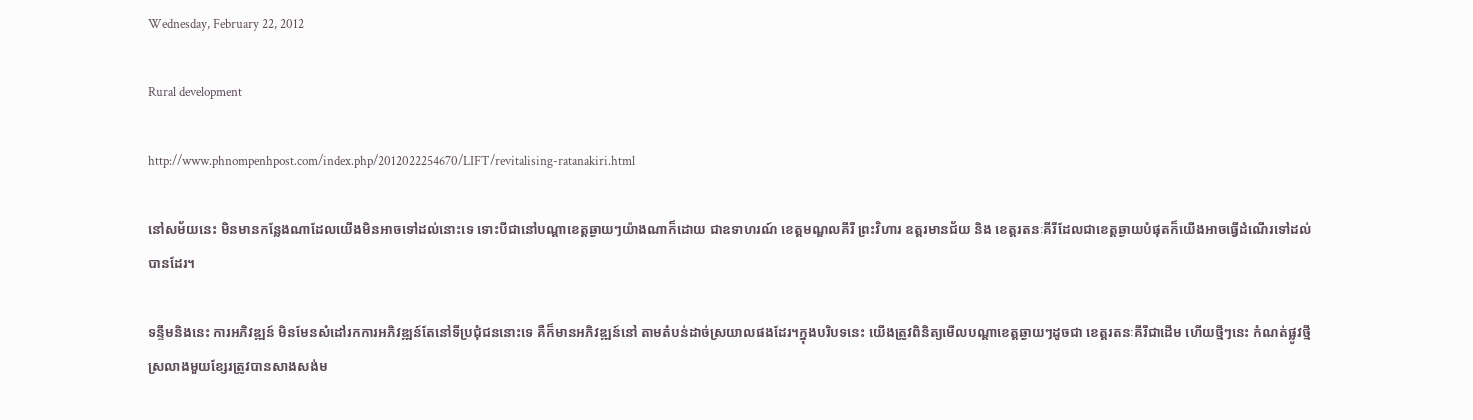Wednesday, February 22, 2012

Rural development

http://www.phnompenhpost.com/index.php/2012022254670/LIFT/revitalising-ratanakiri.html

នៅសម័យនេះ មិនមានកន្លែងណាដែលយើងមិនអាចទៅដល់នោះទេ ទោះបីជានៅបណ្ដាខេត្តឆ្ងាយៗយ៉ាងណាក៏ដោយ ជាឧទាហរណ៍ ខេត្តមណ្ឌលគីរី ព្រះវិហារ ឧត្ដរមានជ័យ និង ខេត្តរតនៈគីរីដែលជាខេត្តឆ្ងាយបំផុតក៏យើងអាចធ្វើដំណើរទៅដល់បានដែរ។

ទន្ទឹមនិងនេះ ការអភិវឌ្ឍន៍ មិនមែនសំដៅរកការអភិវឌ្ឍន៍តែនៅទីប្រជុំជននោះទេ គឺក៏មានអភិវឌ្ឍន៍នៅ តាមតំបន់ដាច់ស្រយាលផងដែរ។ក្នុងបរិបទនេះ យើងត្រូវពិនិត្យមើលបណ្ដាខេត្តឆ្ងាយៗដូចជា ខេត្តរតនៈគីរីជាដើម ហើយថ្មីៗនេះ កំណត់ផ្លូវថ្មីស្រលាងមួយខ្សែរត្រូវបានសាងសង់ម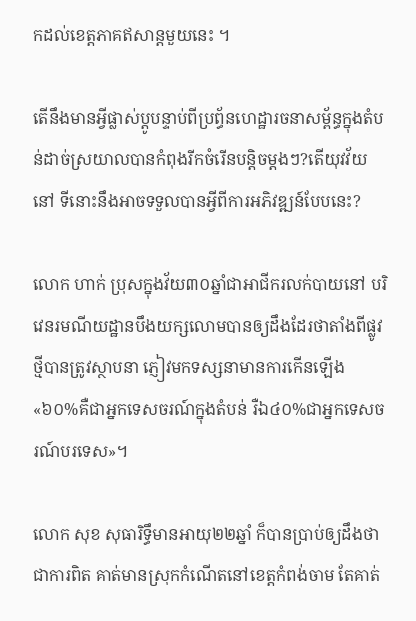កដល់ខេត្តភាគឥសាន្តមួយនេះ ។

តើនឹងមានអ្វីផ្លាស់ប្ដូបន្ទាប់ពីប្រព្ធ័នហេដ្ឋារចនាសម្ព័ន្ធក្នុងតំបន់ដាច់ស្រយាលបានកំពុងរីកចំរើនបន្តិចម្ដងៗ?តើយុវវ័យនៅ ទីនោះនឹងអាចទទួលបានអ្វីពីការអភិវឌ្ឍន៍បែបនេះ?

លោក ហាក់ ប្រុសក្នុងវ័យ៣០ឆ្នាំជាអាជីករលក់បាយនៅ បរិវេនរមណីយដ្ឋានបឹងយក្សលោមបានឲ្យដឹងដែរថាតាំងពីផ្លូវថ្មីបានត្រូវស្ថាបនា ភ្ញៀវមកទស្សនាមានការកើនឡើង«៦០%គឺជាអ្នកទេសចរណ៍ក្នុងតំបន់ រឺឯ៤០%ជាអ្នកទេសចរណ៍បរទេស»។

លោក សុខ សុធារិទ្ធឹមានអាយុ២២ឆ្នាំ ក៏បានប្រាប់ឲ្យដឹងថា ជាការពិត គាត់មានស្រុកកំណើតនៅខេត្តកំពង់ចាម តែគាត់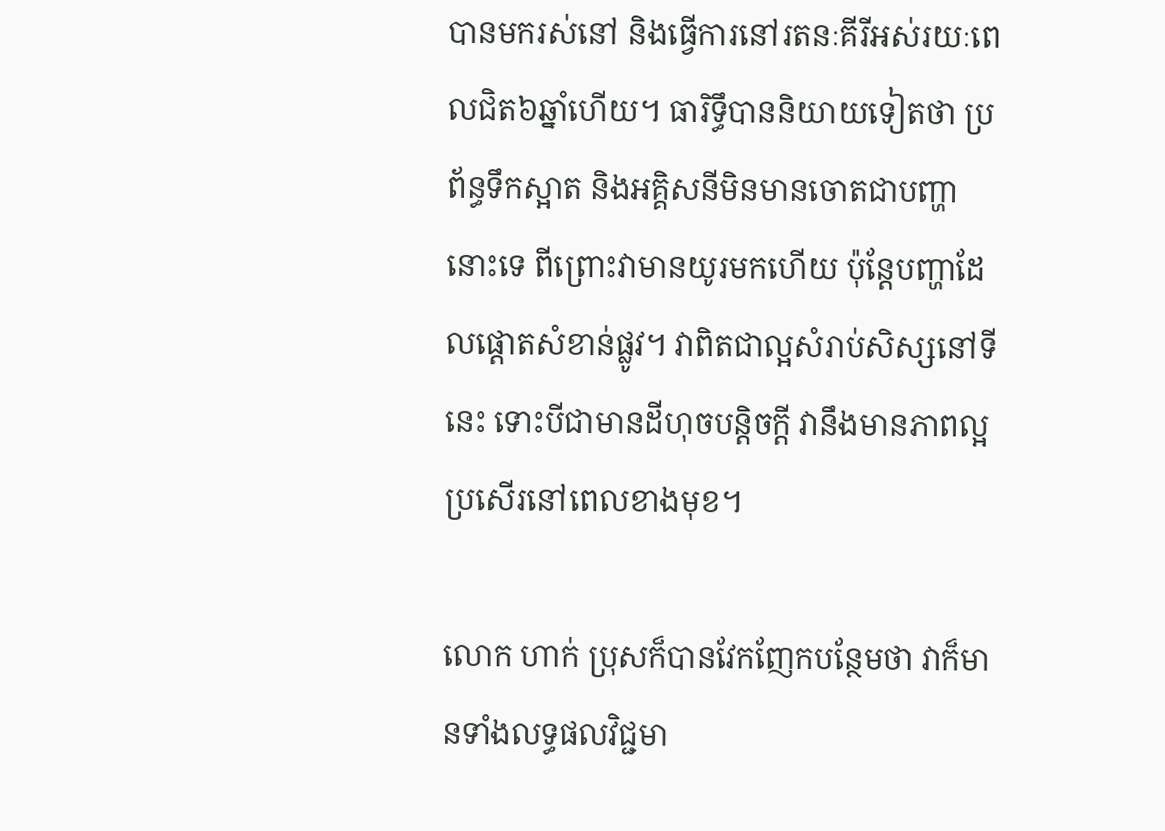បានមករស់នៅ និងធ្វើការនៅរតនៈគីរីអស់រយៈពេលជិត៦ឆ្នាំហើយ។ ធារិទ្ធឹបាននិយាយទៀតថា ប្រព័ន្ធទឹកស្អាត និងអគ្គិសនីមិនមានចោតជាបញ្ហានោះទេ ពីព្រោះវាមានយូរមកហើយ ប៉ុន្តែបញ្ហាដែលផ្ដោតសំខាន់ផ្លូវ។ វាពិតជាល្អសំរាប់សិស្សនៅទី នេះ ទោះបីជាមានដីហុចបន្តិចក្ដី វានឹងមានភាពល្អប្រសើរនៅពេលខាងមុខ។

លោក ហាក់ ប្រុសក៏បានវែកញែកបន្ថែមថា វាក៏មានទាំងលទ្ធផលវិជ្ជមា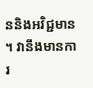ននិងអវិជ្ជមាន។ វានឹងមានការ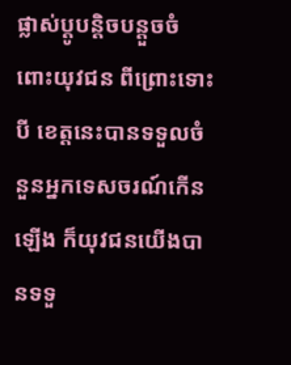ផ្លាស់ប្ដូបន្តិចបន្តួចចំពោះយុវជន ពីព្រោះទោះបី ខេត្តនេះបានទទួលចំនួនអ្នកទេសចរណ៍កើនឡើង ក៏យុវជនយើងបានទទួ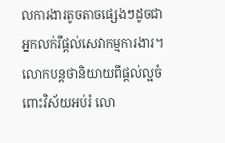លការងារតូចតាចផ្សេងៗដូចជាអ្នកលក់រឺផ្ដល់សេវាកម្មការងារ។ លោកបន្តថានិយាយពីផ្ដល់ល្អចំពោះវិស័យអប់រំ លោ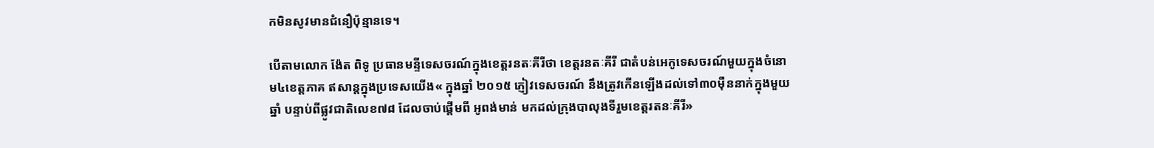កមិនសូវមានជំនឿប៉ុន្មានទេ។

បើតាមលោក ង៉ែត ពិទូ ប្រធានមន្ទីទេសចរណ៍ក្នុងខេត្តរនតៈគីរីថា ខេត្តរនតៈគីរី ជាតំបន់អេកូទេសចរណ៍មួយក្នុងចំនោម៤ខេត្តភាគ ឥសាន្តក្នុងប្រទេសយើង« ក្នុងឆ្នាំ ២០១៥ ភ្ញៀវទេសចរណ៍ នឹងត្រូវកើនឡើងដល់ទៅ៣០ម៉ឺននាក់ក្នុងមួយឆ្នាំ បន្ទាប់ពីផ្លូវជាតិលេខ៧៨ ដែលចាប់ផ្ដើមពី អូពង់មាន់ មកដល់ក្រុងបាលុងទីរួមខេត្តរតនៈគីរី»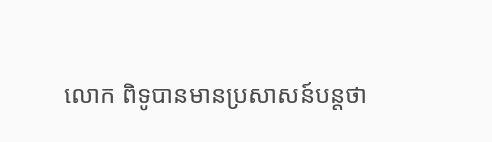លោក ពិទូបានមានប្រសាសន៍បន្តថា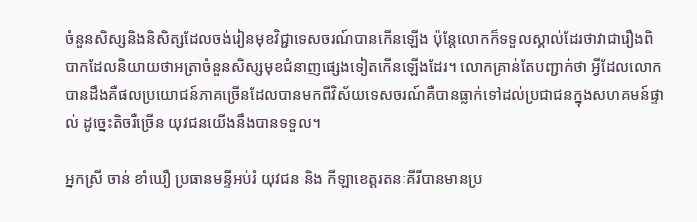ចំនួនសិស្សនិងនិសិត្សដែលចង់រៀនមុខវិជ្ជាទេសចរណ៍បានកើនឡើង ប៉ុន្តែលោកក៏ទទួលស្គាល់ដែរថាវាជារឿងពិបាកដែលនិយាយថាអត្រាចំនួនសិស្សមុខជំនាញផ្សេងទៀតកើនឡើងដែរ។ លោកគ្រាន់តែបញ្ជាក់ថា អ្វីដែលលោកបានដឹងគឺផលប្រយោជន៍ភាគច្រើនដែលបានមកពីវិស័យទេសចរណ៍គឺបានធ្លាក់ទៅដល់ប្រជាជនក្នុងសហគមន៍ផ្ទាល់ ដូច្នេះតិចរឺច្រើន យុវជនយើងនឹងបានទទួល។

អ្នកស្រី ចាន់ ខាំឃឿ ប្រធានមន្ទីអប់រំ យុវជន និង កីឡាខេត្តរតនៈគីរីបានមានប្រ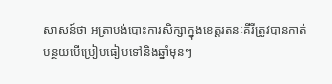សាសន៍ថា អត្រាបង់បោះការសិក្សាក្នុងខេត្តរតនៈគីរីត្រូវបានកាត់បន្ថយបើប្រៀបធៀបទៅនិងឆ្នាំមុនៗ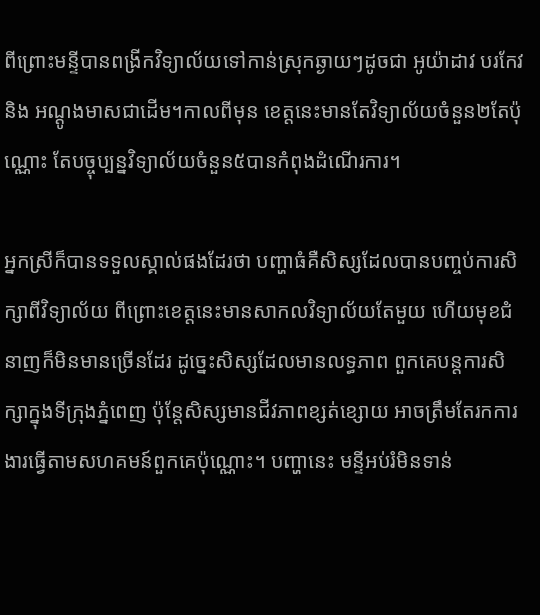ពីព្រោះមន្ទីបានពង្រីកវិទ្យាល័យទៅកាន់ស្រុកឆ្ងាយៗដូចជា អូយ៉ាដាវ បរកែវ និង អណ្ដូងមាសជាដើម។កាលពីមុន ខេត្តនេះមានតែវិទ្យាល័យចំនួន២តែប៉ុណ្ណោះ តែបច្ចុប្បន្នវិទ្យាល័យចំនួន៥បានកំពុងដំណើរការ។

អ្នកស្រីក៏បានទទួលស្គាល់ផងដែរថា បញ្ហាធំគឺសិស្សដែលបានបញ្ចប់ការសិក្សាពីវិទ្យាល័យ ពីព្រោះខេត្តនេះមានសាកលវិទ្យាល័យតែមួយ ហើយមុខជំនាញក៏មិនមានច្រើនដែរ ដូច្នេះសិស្សដែលមានលទ្ធភាព ពួកគេបន្តការសិក្សាក្នុងទីក្រុងភ្នំពេញ ប៉ុន្តែសិស្សមានជីវភាពខ្សត់ខ្សោយ អាចត្រឹមតែរកការងារធ្វើតាមសហគមន៍ពួកគេប៉ុណ្ណោះ។ បញ្ហានេះ មន្ទីអប់រំមិនទាន់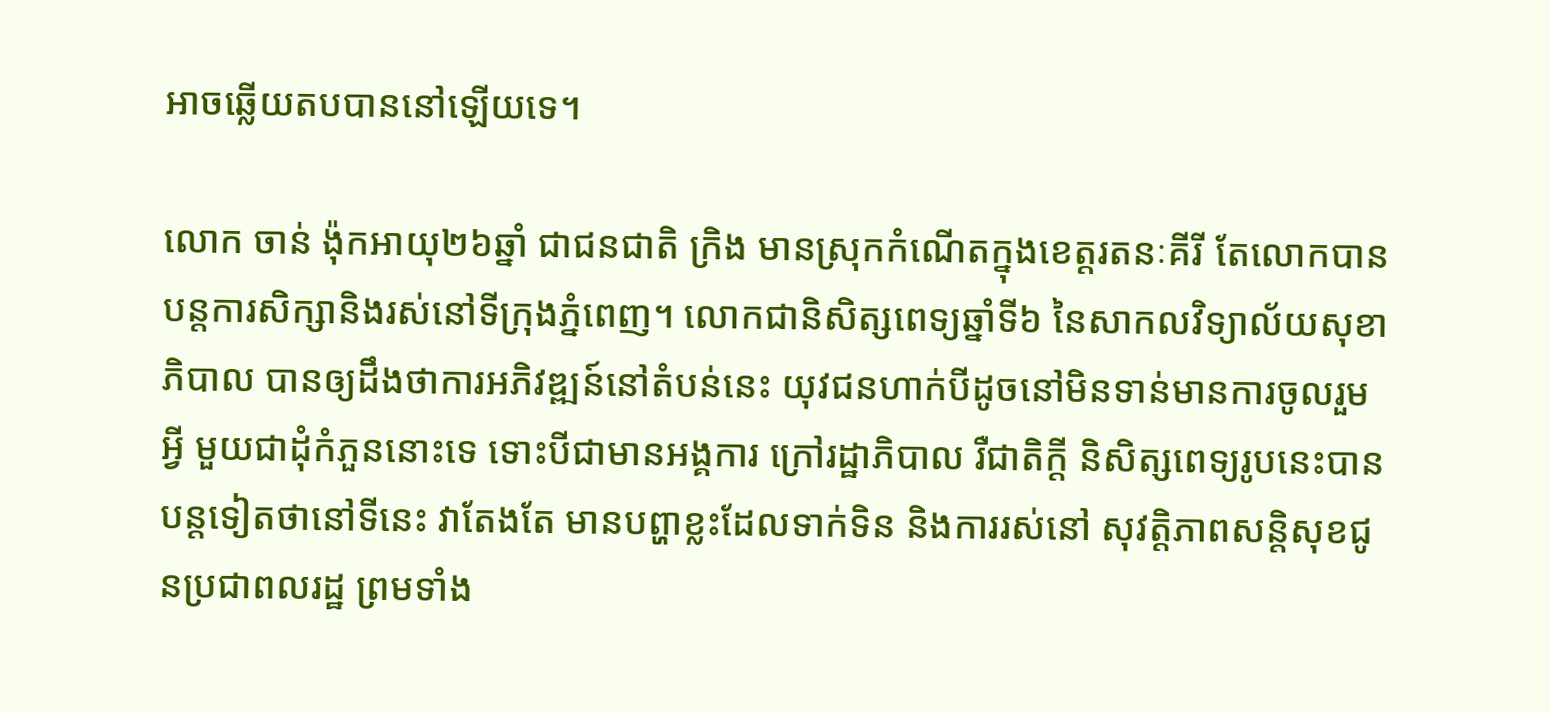អាចឆ្លើយតបបាននៅឡើយទេ។

លោក ចាន់ ង៉ុកអាយុ២៦ឆ្នាំ ជាជនជាតិ ក្រិង មានស្រុកកំណើតក្នុងខេត្តរតនៈគីរី តែលោកបានបន្តការសិក្សានិងរស់នៅទីក្រុងភ្នំពេញ។ លោកជានិសិត្សពេទ្យឆ្នាំទី៦ នៃសាកលវិទ្យាល័យសុខាភិបាល បានឲ្យដឹងថាការអភិវឌ្ឍន៍នៅតំបន់នេះ យុវជនហាក់បីដូចនៅមិនទាន់មានការចូលរួមអ្វី មួយជាដុំកំភួននោះទេ ទោះបីជាមានអង្គការ ក្រៅរដ្ឋាភិបាល រឺជាតិក្តី និសិត្សពេទ្យរូបនេះបានបន្តទៀតថានៅទីនេះ វាតែងតែ មានបព្ហាខ្លះដែលទាក់ទិន និងការរស់នៅ សុវត្តិភាពសន្តិសុខជូនប្រជាពលរដ្ឋ ព្រមទាំង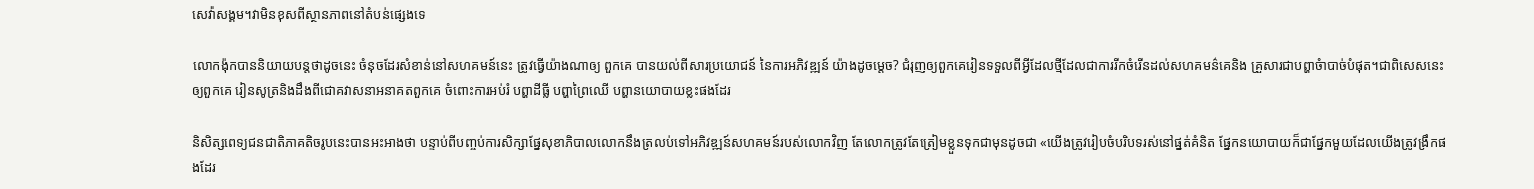សេវ៉ាសង្គម។វាមិនខុសពីស្ថានភាពនៅតំបន់ផ្សេងទេ

លោកង៉ុកបាននិយាយបន្តថាដូចនេះ ចំនុចដែរសំខាន់នៅសហគមន៍នេះ ត្រូវធ្វើយ៉ាងណាឲ្យ ពួកគេ បានយល់ពីសារប្រយោជន៍ នៃការអភិវឌ្ឍន៍ យ៉ាងដូចម្តេច? ជំរុញឲ្យពួកគេរៀនទទួលពីអ្វីដែលថ្មីដែលជាការរីកចំរើនដល់សហគមន៌គេនិង គ្រួសារជាបព្ហាចំាបាច់បំផុត។ជាពិសេសនេះ ឲ្យពួកគេ រៀនសូត្រនិងដឹងពីជោគវាសនាអនាគតពួកគេ ចំពោះការអប់រំ បព្ហាដីធ្លី បព្ហាព្រៃឈើ បព្ហានយោបាយខ្លះផងដែរ

និសិត្សពេទ្យជនជាតិភាគតិចរូបនេះបានអះអាងថា បន្ទាប់ពីបញ្ចប់ការសិក្សាផ្នែសុខាភិបាលលោកនឹងត្រលប់ទៅអភិវឌ្ឍន៍សហគមន៍របស់លោកវិញ តែលោកត្រូវតែត្រៀមខ្លួនទុកជាមុនដូចជា «យើងត្រូវរៀបចំបរិបទរស់នៅផ្នត់គំនិត ផ្នែកនយោបាយក៏ជាផ្នែកមួយដែលយើងត្រូវង្រឹកផងដែរ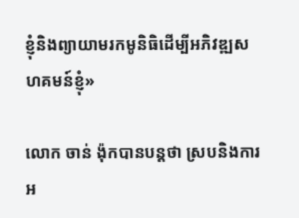ខ្ញុំនិងព្យាយាមរកមូនិធិដើម្បីអភិវឌ្ឍសហគមន៍ខ្ញុំ»

លោក ចាន់ ង៉ុកបានបន្តថា ស្របនិងការអ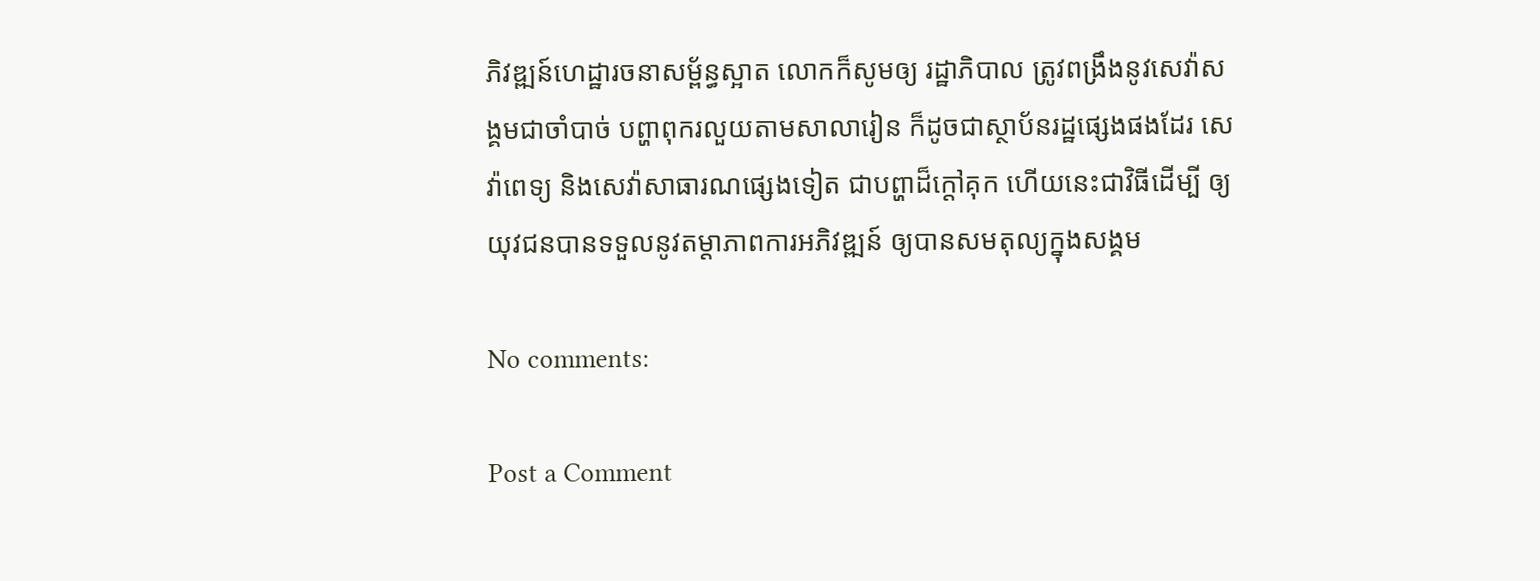ភិវឌ្ឍន៍ហេដ្ឋារចនាសម្ព័ន្ធស្អាត លោកក៏សូមឲ្យ រដ្ឋាភិបាល ត្រូវពង្រឹងនូវសេវ៉ាសង្គមជាចាំបាច់ បព្ហាពុករលួយតាមសាលារៀន ក៏ដូចជាស្ថាប័នរដ្ឋផ្សេងផងដែរ សេវ៉ាពេទ្យ និងសេវ៉ាសាធារណផ្សេងទៀត ជាបព្ហាដ៏ក្តៅគុក ហើយនេះជាវិធីដើម្បី ឲ្យយុវជនបានទទួលនូវតម្តាភាពការអភិវឌ្ឍន៍ ឲ្យបានសមតុល្យក្នុងសង្គម

No comments:

Post a Comment